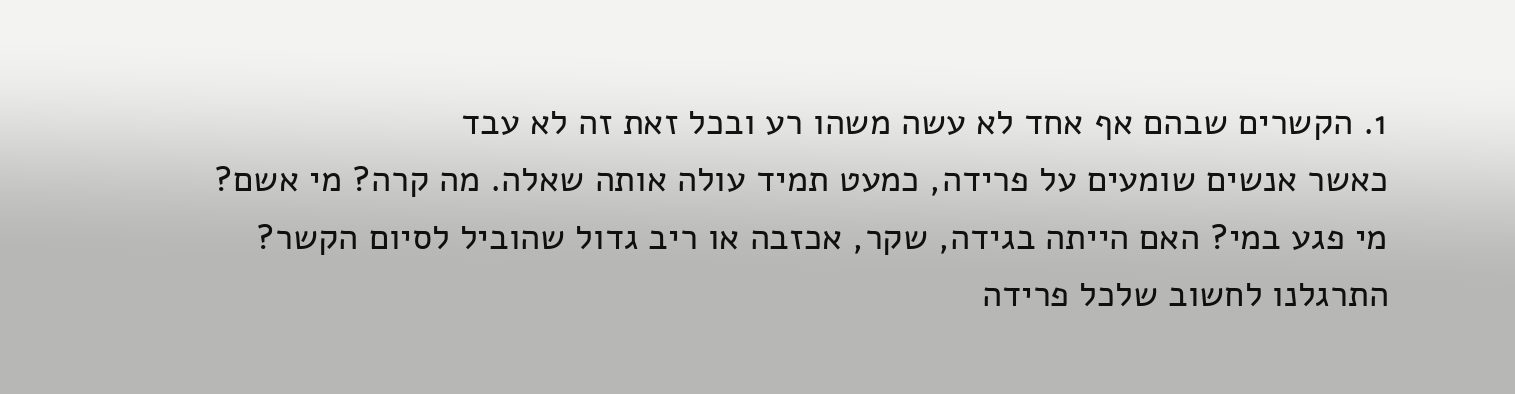1. הקשרים שבהם אף אחד לא עשה משהו רע ובכל זאת זה לא עבד
כאשר אנשים שומעים על פרידה, כמעט תמיד עולה אותה שאלה. מה קרה? מי אשם? מי פגע במי? האם הייתה בגידה, שקר, אכזבה או ריב גדול שהוביל לסיום הקשר? התרגלנו לחשוב שלכל פרידה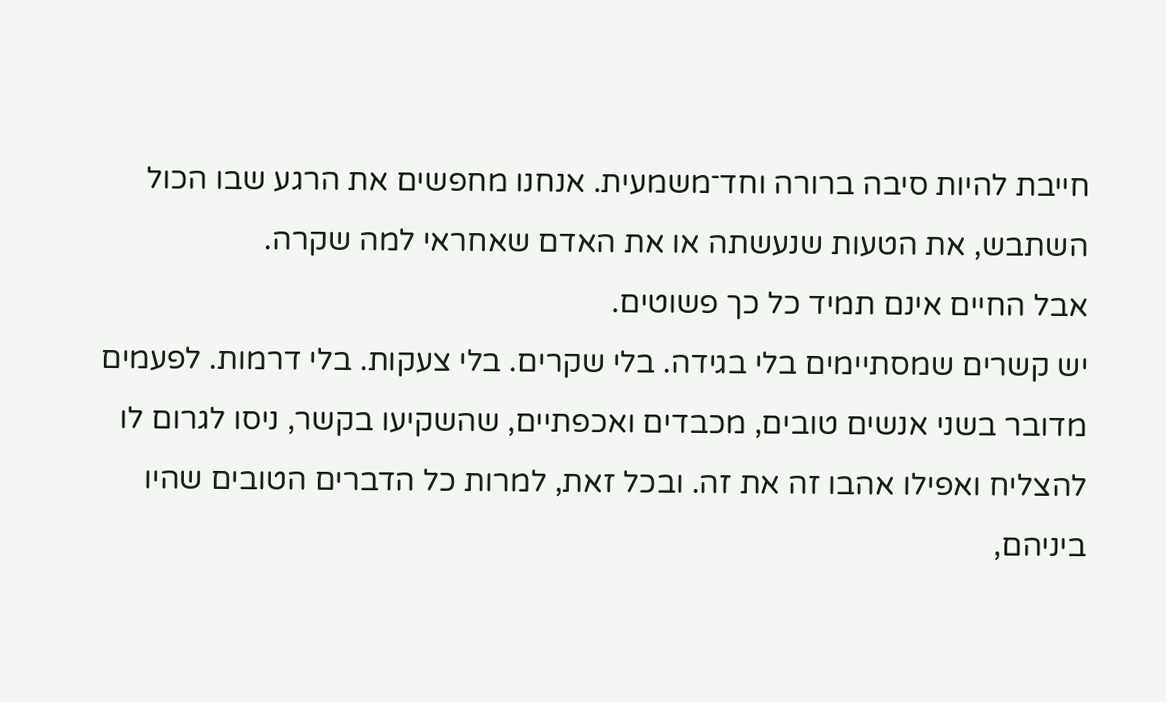חייבת להיות סיבה ברורה וחד־משמעית. אנחנו מחפשים את הרגע שבו הכול השתבש, את הטעות שנעשתה או את האדם שאחראי למה שקרה.
אבל החיים אינם תמיד כל כך פשוטים.
יש קשרים שמסתיימים בלי בגידה. בלי שקרים. בלי צעקות. בלי דרמות. לפעמים מדובר בשני אנשים טובים, מכבדים ואכפתיים, שהשקיעו בקשר, ניסו לגרום לו להצליח ואפילו אהבו זה את זה. ובכל זאת, למרות כל הדברים הטובים שהיו ביניהם,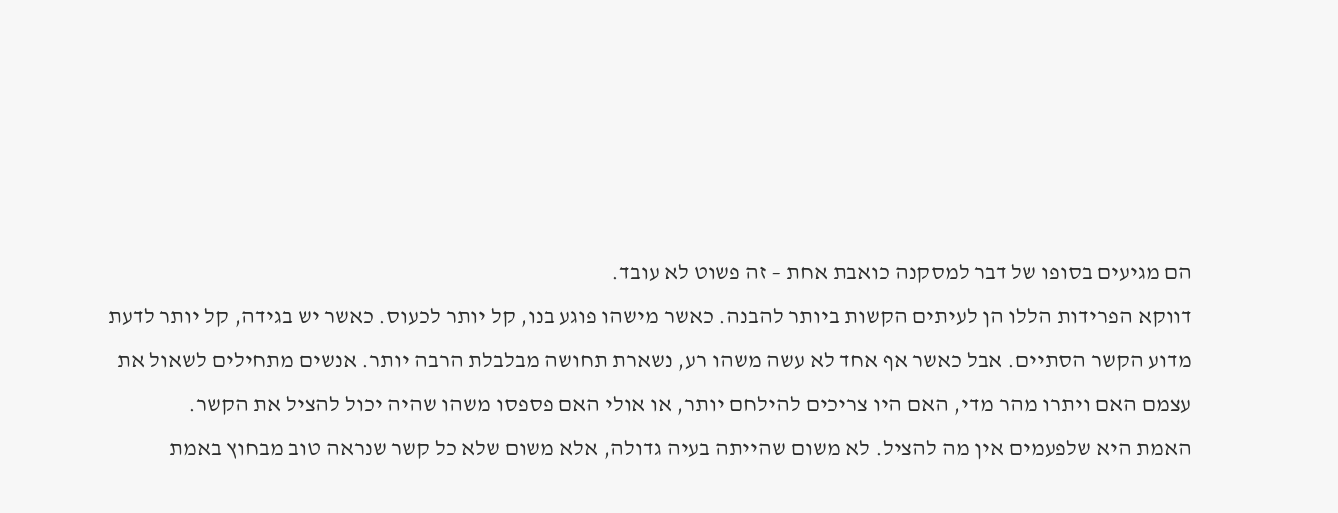הם מגיעים בסופו של דבר למסקנה כואבת אחת – זה פשוט לא עובד.
דווקא הפרידות הללו הן לעיתים הקשות ביותר להבנה. כאשר מישהו פוגע בנו, קל יותר לכעוס. כאשר יש בגידה, קל יותר לדעת מדוע הקשר הסתיים. אבל כאשר אף אחד לא עשה משהו רע, נשארת תחושה מבלבלת הרבה יותר. אנשים מתחילים לשאול את עצמם האם ויתרו מהר מדי, האם היו צריכים להילחם יותר, או אולי האם פספסו משהו שהיה יכול להציל את הקשר.
האמת היא שלפעמים אין מה להציל. לא משום שהייתה בעיה גדולה, אלא משום שלא כל קשר שנראה טוב מבחוץ באמת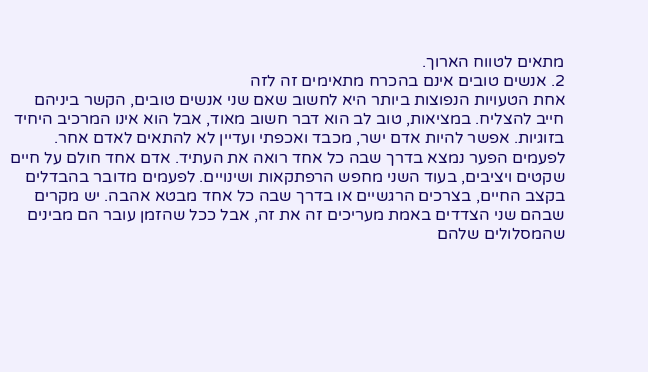מתאים לטווח הארוך.
2. אנשים טובים אינם בהכרח מתאימים זה לזה
אחת הטעויות הנפוצות ביותר היא לחשוב שאם שני אנשים טובים, הקשר ביניהם חייב להצליח. במציאות, טוב לב הוא דבר חשוב מאוד, אבל הוא אינו המרכיב היחיד בזוגיות. אפשר להיות אדם ישר, מכבד ואכפתי ועדיין לא להתאים לאדם אחר.
לפעמים הפער נמצא בדרך שבה כל אחד רואה את העתיד. אדם אחד חולם על חיים שקטים ויציבים, בעוד השני מחפש הרפתקאות ושינויים. לפעמים מדובר בהבדלים בקצב החיים, בצרכים הרגשיים או בדרך שבה כל אחד מבטא אהבה. יש מקרים שבהם שני הצדדים באמת מעריכים זה את זה, אבל ככל שהזמן עובר הם מבינים שהמסלולים שלהם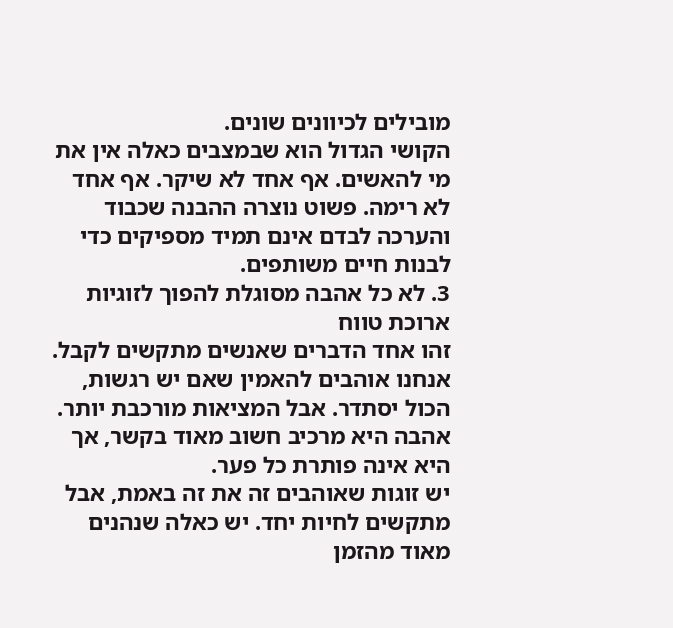מובילים לכיוונים שונים.
הקושי הגדול הוא שבמצבים כאלה אין את מי להאשים. אף אחד לא שיקר. אף אחד לא רימה. פשוט נוצרה ההבנה שכבוד והערכה לבדם אינם תמיד מספיקים כדי לבנות חיים משותפים.
3. לא כל אהבה מסוגלת להפוך לזוגיות ארוכת טווח
זהו אחד הדברים שאנשים מתקשים לקבל. אנחנו אוהבים להאמין שאם יש רגשות, הכול יסתדר. אבל המציאות מורכבת יותר. אהבה היא מרכיב חשוב מאוד בקשר, אך היא אינה פותרת כל פער.
יש זוגות שאוהבים זה את זה באמת, אבל מתקשים לחיות יחד. יש כאלה שנהנים מאוד מהזמן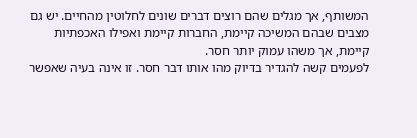המשותף, אך מגלים שהם רוצים דברים שונים לחלוטין מהחיים. יש גם מצבים שבהם המשיכה קיימת, החברות קיימת ואפילו האכפתיות קיימת, אך משהו עמוק יותר חסר.
לפעמים קשה להגדיר בדיוק מהו אותו דבר חסר. זו אינה בעיה שאפשר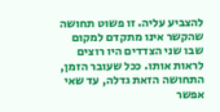להצביע עליה. זו פשוט תחושה שהקשר אינו מתקדם למקום שבו שני הצדדים היו רוצים לראות אותו. ככל שעובר הזמן, התחושה הזאת גדלה, עד שאי אפשר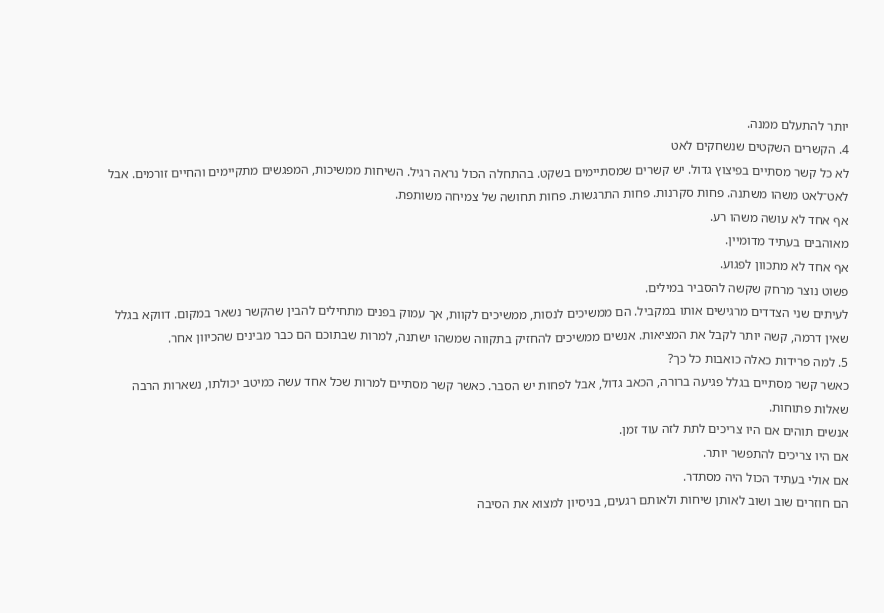יותר להתעלם ממנה.
4. הקשרים השקטים שנשחקים לאט
לא כל קשר מסתיים בפיצוץ גדול. יש קשרים שמסתיימים בשקט. בהתחלה הכול נראה רגיל. השיחות ממשיכות, המפגשים מתקיימים והחיים זורמים. אבל לאט־לאט משהו משתנה. פחות סקרנות. פחות התרגשות. פחות תחושה של צמיחה משותפת.
אף אחד לא עושה משהו רע.
מאוהבים בעתיד מדומיין.
אף אחד לא מתכוון לפגוע.
פשוט נוצר מרחק שקשה להסביר במילים.
לעיתים שני הצדדים מרגישים אותו במקביל. הם ממשיכים לנסות, ממשיכים לקוות, אך עמוק בפנים מתחילים להבין שהקשר נשאר במקום. דווקא בגלל שאין דרמה, קשה יותר לקבל את המציאות. אנשים ממשיכים להחזיק בתקווה שמשהו ישתנה, למרות שבתוכם הם כבר מבינים שהכיוון אחר.
5. למה פרידות כאלה כואבות כל כך?
כאשר קשר מסתיים בגלל פגיעה ברורה, הכאב גדול, אבל לפחות יש הסבר. כאשר קשר מסתיים למרות שכל אחד עשה כמיטב יכולתו, נשארות הרבה שאלות פתוחות.
אנשים תוהים אם היו צריכים לתת לזה עוד זמן.
אם היו צריכים להתפשר יותר.
אם אולי בעתיד הכול היה מסתדר.
הם חוזרים שוב ושוב לאותן שיחות ולאותם רגעים, בניסיון למצוא את הסיבה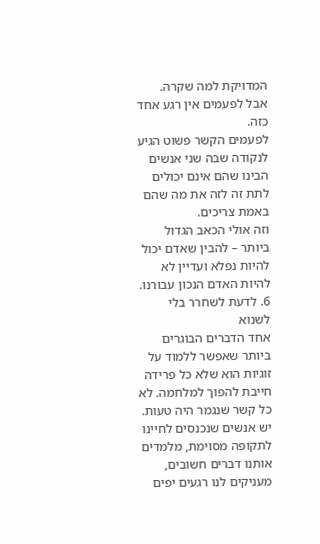המדויקת למה שקרה.
אבל לפעמים אין רגע אחד כזה.
לפעמים הקשר פשוט הגיע לנקודה שבה שני אנשים הבינו שהם אינם יכולים לתת זה לזה את מה שהם באמת צריכים.
וזה אולי הכאב הגדול ביותר – להבין שאדם יכול להיות נפלא ועדיין לא להיות האדם הנכון עבורנו.
6. לדעת לשחרר בלי לשנוא
אחד הדברים הבוגרים ביותר שאפשר ללמוד על זוגיות הוא שלא כל פרידה חייבת להפוך למלחמה. לא כל קשר שנגמר היה טעות. יש אנשים שנכנסים לחיינו לתקופה מסוימת, מלמדים אותנו דברים חשובים, מעניקים לנו רגעים יפים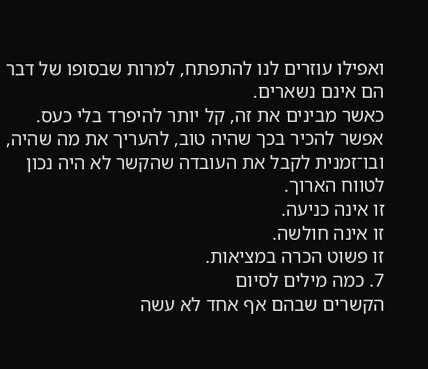ואפילו עוזרים לנו להתפתח, למרות שבסופו של דבר הם אינם נשארים.
כאשר מבינים את זה, קל יותר להיפרד בלי כעס. אפשר להכיר בכך שהיה טוב, להעריך את מה שהיה, ובו־זמנית לקבל את העובדה שהקשר לא היה נכון לטווח הארוך.
זו אינה כניעה.
זו אינה חולשה.
זו פשוט הכרה במציאות.
7. כמה מילים לסיום
הקשרים שבהם אף אחד לא עשה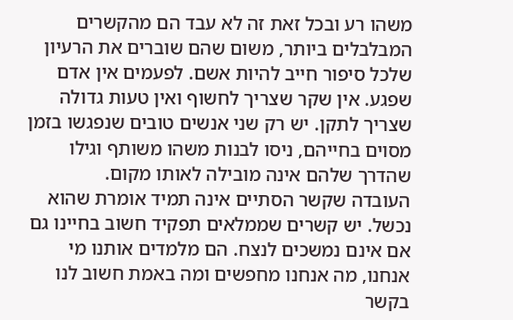משהו רע ובכל זאת זה לא עבד הם מהקשרים המבלבלים ביותר, משום שהם שוברים את הרעיון שלכל סיפור חייב להיות אשם. לפעמים אין אדם שפגע. אין שקר שצריך לחשוף ואין טעות גדולה שצריך לתקן. יש רק שני אנשים טובים שנפגשו בזמן מסוים בחייהם, ניסו לבנות משהו משותף וגילו שהדרך שלהם אינה מובילה לאותו מקום.
העובדה שקשר הסתיים אינה תמיד אומרת שהוא נכשל. יש קשרים שממלאים תפקיד חשוב בחיינו גם אם אינם נמשכים לנצח. הם מלמדים אותנו מי אנחנו, מה אנחנו מחפשים ומה באמת חשוב לנו בקשר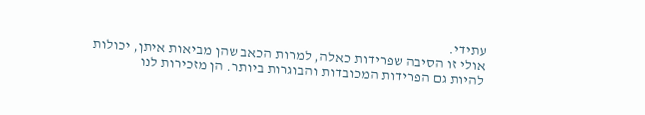עתידי.
אולי זו הסיבה שפרידות כאלה, למרות הכאב שהן מביאות איתן, יכולות להיות גם הפרידות המכובדות והבוגרות ביותר. הן מזכירות לנו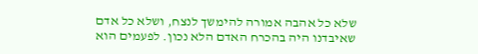שלא כל אהבה אמורה להימשך לנצח, ושלא כל אדם שאיבדנו היה בהכרח האדם הלא נכון. לפעמים הוא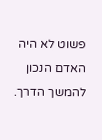פשוט לא היה האדם הנכון להמשך הדרך.